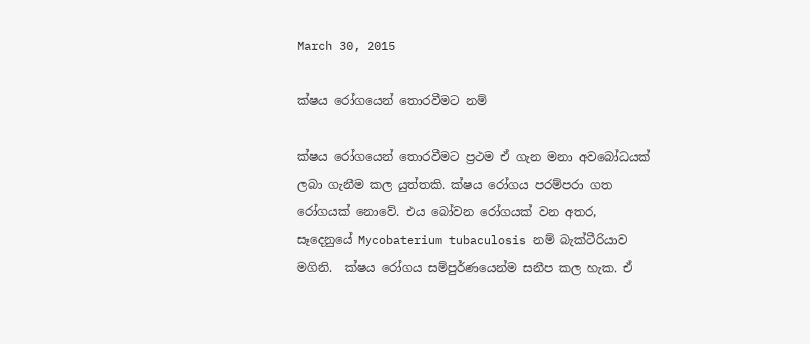March 30, 2015

ක්ෂය රෝගයෙන් තොරවීමට නම්

ක්ෂය රෝගයෙන් තොරවීමට ප්‍රථම ඒ ගැන මනා අවබෝධයක් ලබා ගැනීම කල යුත්තකි. ක්ෂය රෝගය පරම්පරා ගත රෝගයක් නොවේ. එය බෝවන රෝගයක් වන අතර, සෑදෙනුයේ Mycobaterium tubaculosis නම් බැක්ටීරියාව මගිනි.  ක්ෂය රෝගය සම්පුර්ණයෙන්ම සනීප කල හැක. ඒ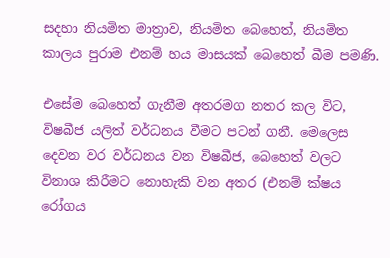සදහා නියමිත මාත්‍රාව, නියමිත බෙහෙත්, නියමිත කාලය පුරාම එනම් හය මාසයක් බෙහෙත් බීම පමණි.

එසේම බෙහෙත් ගැනීම අතරමග නතර කල විට, විෂබීජ යලිත් වර්ධනය වීමට පටන් ගනී. මෙලෙස දෙවන වර වර්ධනය වන විෂබීජ, බෙහෙත් වලට විනාශ කිරීමට නොහැකි වන අතර (එනම් ක්ෂය රෝගය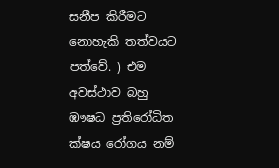සනීප කිරීමට නොහැකි තත්වයට පත්වේ. ) එම අවස්ථාව බහු ඹෟෂධ ප්‍රතිරෝධිත ක්ෂය රෝගය නම්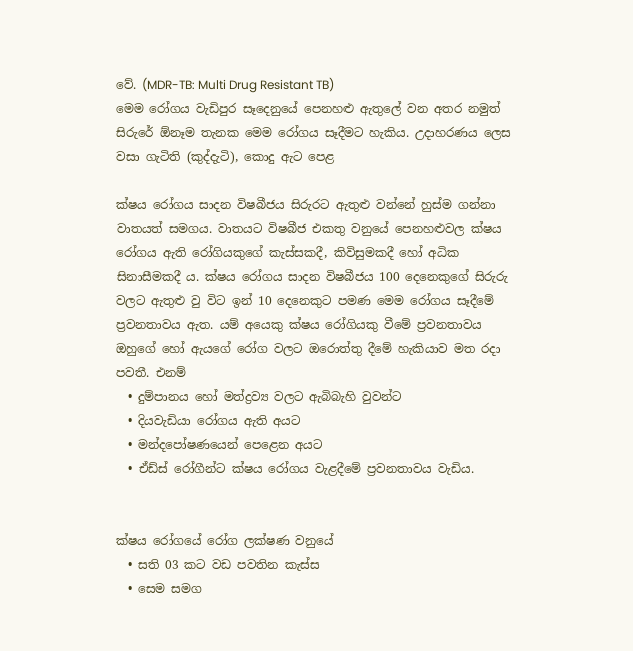වේ. (MDR-TB: Multi Drug Resistant TB)
මෙම රෝගය වැඩිපුර සෑදෙනුයේ පෙනහළු ඇතුලේ වන අතර නමුත් සිරුරේ ඕනෑම තැනක මෙම රෝගය සෑදීමට හැකිය. උදාහරණය ලෙස වසා ගැටිති (කුද්දැටි), කොදු ඇට පෙළ

ක්ෂය රෝගය සාදන විෂබීජය සිරුරට ඇතුළු වන්නේ හුස්ම ගන්නා වාතයත් සමගය. වාතයට විෂබීජ එකතු වනුයේ පෙනහළුවල ක්ෂය රෝගය ඇති රෝගියකුගේ කැස්සකදී, කිවිසුමකදී හෝ අධික සිනාසීමකදී ය. ක්ෂය රෝගය සාදන විෂබීජය 100 දෙනෙකුගේ සිරුරු වලට ඇතුළු වු විට ඉන් 10 දෙනෙකුට පමණ මෙම රෝගය සෑදීමේ ප්‍රවනතාවය ඇත. යම් අයෙකු ක්ෂය රෝගියකු වීමේ ප්‍රවනතාවය ඔහුගේ හෝ ඇයගේ රෝග වලට ඔරොත්තු දීමේ හැකියාව මත රදා පවතී. එනම්
  • දුම්පානය හෝ මත්ද්‍රව්‍ය වලට ඇබිබැහි වුවන්ට
  • දියවැඩියා රෝගය ඇති අයට
  • මන්දපෝෂණයෙන් පෙළෙන අයට
  • ඒඩ්ස් රෝගීන්ට ක්ෂය රෝගය වැළදීමේ ප්‍රවනතාවය වැඩිය.


ක්ෂය රෝගයේ රෝග ලක්ෂණ වනුයේ
  • සති 03 කට වඩ පවතින කැස්ස
  • සෙම සමග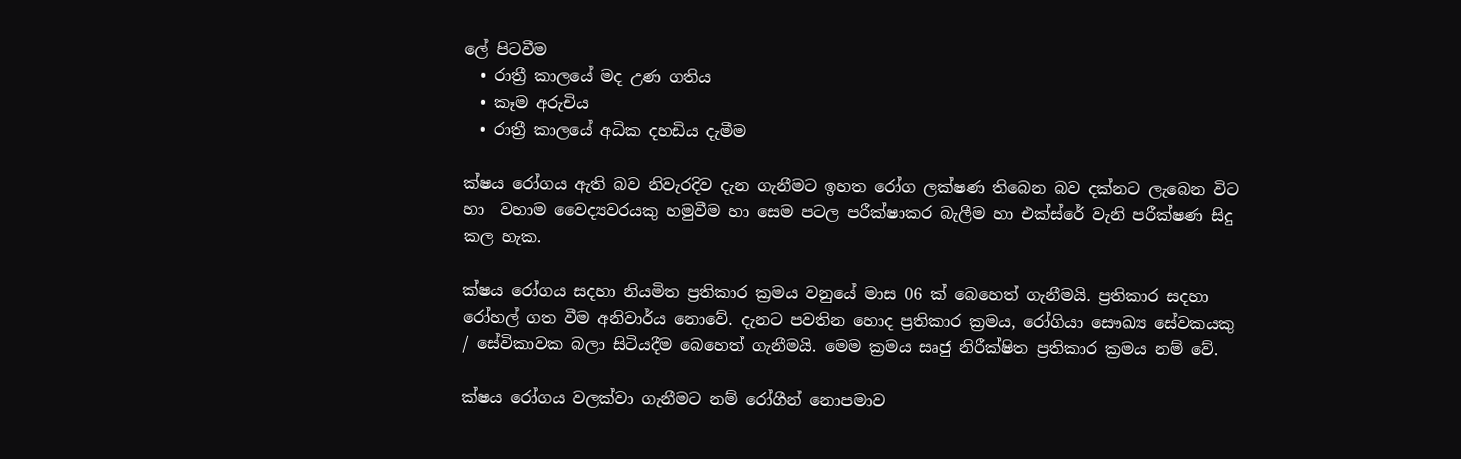ලේ පිටවීම
  • රාත්‍රී කාලයේ මද උණ ගතිය
  • කෑම අරුචිය
  • රාත්‍රී කාලයේ අධික දහඩිය දැමීම

ක්ෂය රෝගය ඇති බව නිවැරදිව දැන ගැනීමට ඉහත රෝග ලක්ෂණ තිබෙන බව දක්නට ලැබෙන විට හා  වහාම වෛද්‍යවරයකු හමුවීම හා සෙම පටල පරීක්ෂාකර බැලීම හා එක්ස්රේ වැනි පරීක්ෂණ සිදු කල හැක.

ක්ෂය රෝගය සදහා නියමිත ප්‍රතිකාර ක්‍රමය වනුයේ මාස 06 ක් බෙහෙත් ගැනීමයි. ප්‍රතිකාර සදහා රෝහල් ගත වීම අනිවාර්ය නොවේ. දැනට පවතින හොද ප්‍රතිකාර ක්‍රමය, රෝගියා සෞඛ්‍ය සේවකයකු / සේවිකාවක බලා සිටියදීම බෙහෙත් ගැනීමයි. මෙම ක්‍රමය සෘජු නිරීක්ෂිත ප්‍රතිකාර ක්‍රමය නම් වේ.

ක්ෂය රෝගය වලක්වා ගැනීමට නම් රෝගීන් නොපමාව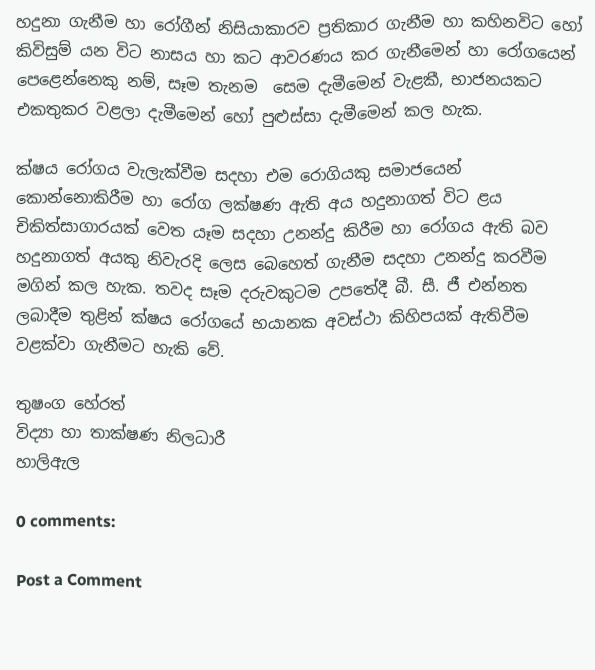හදුනා ගැනීම හා රෝගීන් නිසියාකාරව ප්‍රතිකාර ගැනීම හා කහිනවිට හෝ කිවිසුම් යන විට නාසය හා කට ආවරණය කර ගැනීමෙන් හා රෝගයෙන් පෙළෙන්නෙකු නම්, සෑම තැනම  සෙම දැමීමෙන් වැළකී, භාජනයකට එකතුකර වළලා දැමීමෙන් හෝ පුළුස්සා දැමීමෙන් කල හැක.

ක්ෂය රෝගය වැලැක්වීම සදහා එම රොගියකු සමාජයෙන් කොන්නොකිරීම හා රෝග ලක්ෂණ ඇති අය හදුනාගත් විට ළය චිකිත්සාගාරයක් වෙත යෑම සදහා උනන්දු කිරීම හා රෝගය ඇති බව හදුනාගත් අයකු නිවැරදි ලෙස බෙහෙත් ගැනීම සදහා උනන්දු කරවීම මගින් කල හැක. තවද සෑම දරුවකුටම උපතේදී බී. සී. ජී එන්නත ලබාදීම තුළින් ක්ෂය රෝගයේ භයානක අවස්ථා කිහිපයක් ඇතිවීම වළක්වා ගැනීමට හැකි වේ.

තුෂංග හේරත්
විද්‍යා හා තාක්ෂණ නිලධාරී
හාලිඇල

0 comments:

Post a Comment